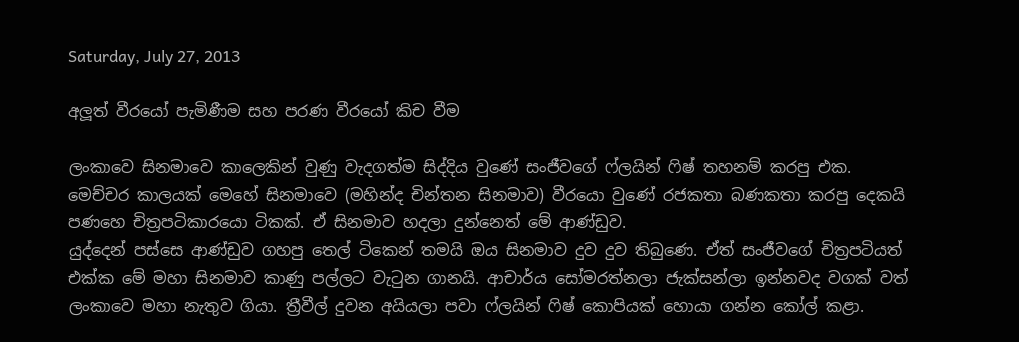Saturday, July 27, 2013

අලූත් වීරයෝ පැමිණීම සහ පරණ වීරයෝ කිච වීම

ලංකාවෙ සිනමාවෙ කාලෙකින් වුණු වැදගත්ම සිද්දිය වුණේ සංජීවගේ ෆ්ලයින් ෆිෂ් තහනම් කරපු එක. මෙච්චර කාලයක් මෙහේ සිනමාවෙ (මහින්ද චින්තන සිනමාව) වීරයො වුණේ රජකතා බණකතා කරපු දෙකයි පණහෙ චිත්‍රපටිකාරයො ටිකක්. ඒ සිනමාව හදලා දුන්නෙත් මේ ආණ්ඩුව.
යුද්දෙන් පස්සෙ ආණ්ඩුව ගහපු තෙල් ටිකෙන් තමයි ඔය සිනමාව දුව දුව තිබුණෙ. ඒත් සංජීවගේ චිත්‍රපටියත් එක්ක මේ මහා සිනමාව කාණු පල්ලට වැටුන ගානයි. ආචාර්ය සෝමරත්නලා ජැක්සන්ලා ඉන්නවද වගක් වත් ලංකාවෙ මහා නැතුව ගියා. ත්‍රීවීල් දුවන අයියලා පවා ෆ්ලයින් ෆිෂ් කොපියක් හොයා ගන්න කෝල් කළා.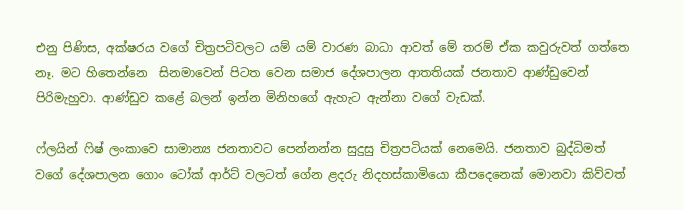එනු පිණිස, අක්ෂරය වගේ චිත්‍රපටිවලට යම් යම් වාරණ බාධා ආවත් මේ තරම් ඒක කවුරුවත් ගත්තෙ නෑ. මට හිතෙන්නෙ  සිනමාවෙන් පිටත වෙන සමාජ දේශපාලන ආතතියක් ජනතාව ආණ්ඩුවෙන් පිරිමැහුවා. ආණ්ඩුව කළේ බලන් ඉන්න මිනිහගේ ඇහැට ඇන්නා වගේ වැඩක්.

ෆ්ලයින් ෆිෂ් ලංකාවෙ සාමාන්‍ය ජනතාවට පෙන්නන්න සුදුසු චිත්‍රපටියක් නෙමෙයි. ජනතාව බුද්ධිමත් වගේ දේශපාලන ගොං ටෝක් ආර්ට් වලටත් ගේන ළදරු නිදහස්කාමියො කීපදෙනෙක් මොනවා කිව්වත්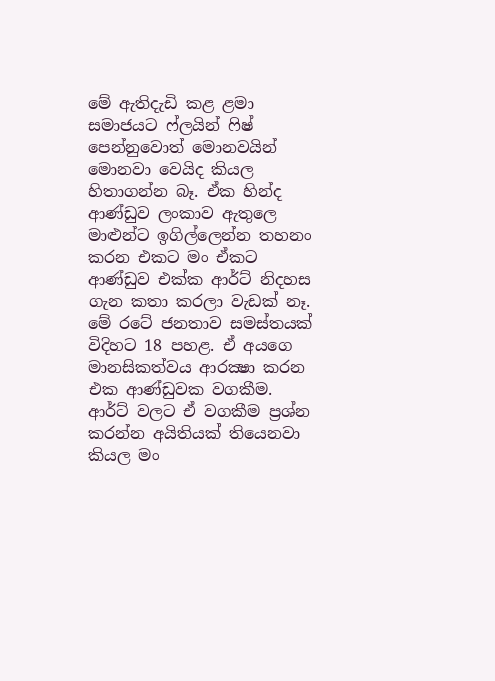මේ ඇතිදැඩි කළ ළමා සමාජයට ෆ්ලයින් ෆිෂ් පෙන්නුවොත් මොනවයින් මොනවා වෙයිද කියල හිතාගන්න බෑ. ඒක හින්ද ආණ්ඩුව ලංකාව ඇතුලෙ මාළුන්ට ඉගිල්ලෙන්න තහනං කරන එකට මං ඒකට ආණ්ඩුව එක්ක ආර්ට් නිදහස ගැන කතා කරලා වැඩක් නෑ. මේ රටේ ජනතාව සමස්තයක් විදිහට 18 පහළ. ඒ අයගෙ මානසිකත්වය ආරක්‍ෂා කරන එක ආණ්ඩුවක වගකීම. ආර්ට් වලට ඒ වගකීම ප්‍රශ්න කරන්න අයිතියක් තියෙනවා කියල මං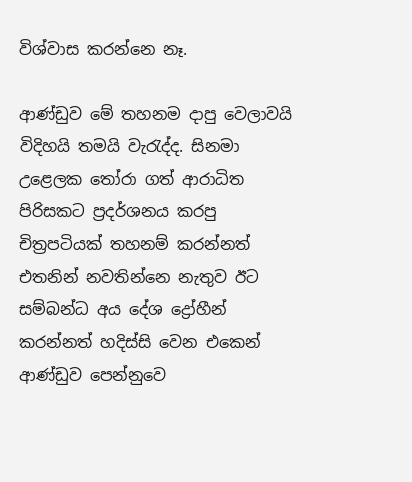විශ්වාස කරන්නෙ නෑ.

ආණ්ඩුව මේ තහනම දාපු වෙලාවයි විදිහයි තමයි වැරැද්ද. සිනමා උළෙලක තෝරා ගත් ආරාධිත පිරිසකට ප්‍රදර්ශනය කරපු චිත්‍රපටියක් තහනම් කරන්නත් එතනින් නවතින්නෙ නැතුව ඊට සම්බන්ධ අය දේශ ද්‍රෝහීන් කරන්නත් හදිස්සි වෙන එකෙන් ආණ්ඩුව පෙන්නුවෙ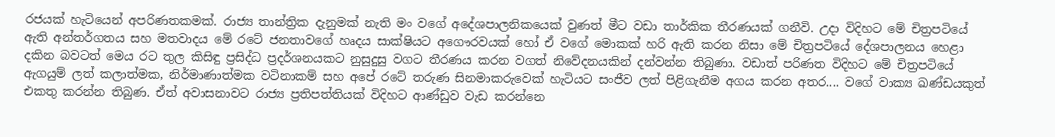රජයක් හැටියෙන් අපරිණතකමක්. රාජ්‍ය තාන්ත්‍රික දැනුමක් නැති මං වගේ අදේශපාලනිකයෙක් වුණත් මීට වඩා තාර්කික තීරණයක් ගනීවි. උදා විදිහට මේ චිත්‍රපටියේ ඇති අන්තර්ගතය සහ මතවාදය මේ රටේ ජනතාවගේ හෘදය සාක්ෂියට අගෞරවයක් හෝ ඒ වගේ මොකක් හරි ඇති කරන නිසා මේ චිත්‍රපටියේ දේශපාලනය හෙළා දකින බවටත් මෙය රට තුල කිසිඳු ප්‍රසිද්ධ ප්‍රදර්ශනයකට නුසුදුසු වගට තීරණය කරන වගත් නිවේදනයකින් දන්වන්න තිබුණා. වඩාත් පරිණත විදිහට මේ චිත්‍රපටියේ ඇගයුම් ලත් කලාත්මක, නිර්මාණාත්මක වටිනාකම් සහ අපේ රටේ තරුණ සිනමාකරුවෙක් හැටියට සංජීව ලත් පිළිගැනීම අගය කරන අතර.... වගේ වාක්‍ය ඛණ්ඩයකුත් එකතු කරන්න තිබුණ. ඒත් අවාසනාවට රාජ්‍ය ප්‍රතිපත්තියක් විදිහට ආණ්ඩුව වැඩ කරන්නෙ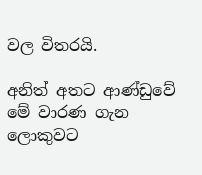වල විතරයි.

අනිත් අතට ආණ්ඩුවේ මේ වාරණ ගැන ලොකුවට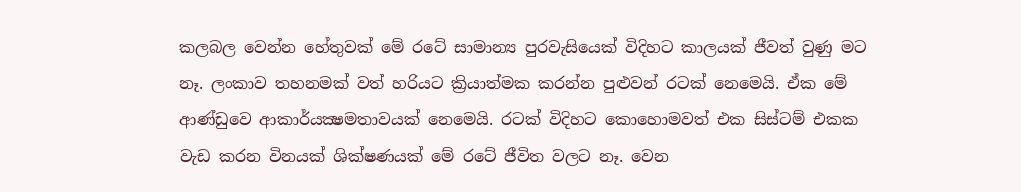කලබල වෙන්න හේතුවක් මේ රටේ සාමාන්‍ය පුරවැසියෙක් විදිහට කාලයක් ජීවත් වුණු මට නෑ. ලංකාව තහනමක් වත් හරියට ක්‍රියාත්මක කරන්න පුළුවන් රටක් නෙමෙයි. ඒක මේ ආණ්ඩුවෙ ආකාර්යක්‍ෂමතාවයක් නෙමෙයි. රටක් විදිහට කොහොමවත් එක සිස්ටම් එකක වැඩ කරන විනයක් ශික්ෂණයක් මේ රටේ ජීවිත වලට නෑ. වෙන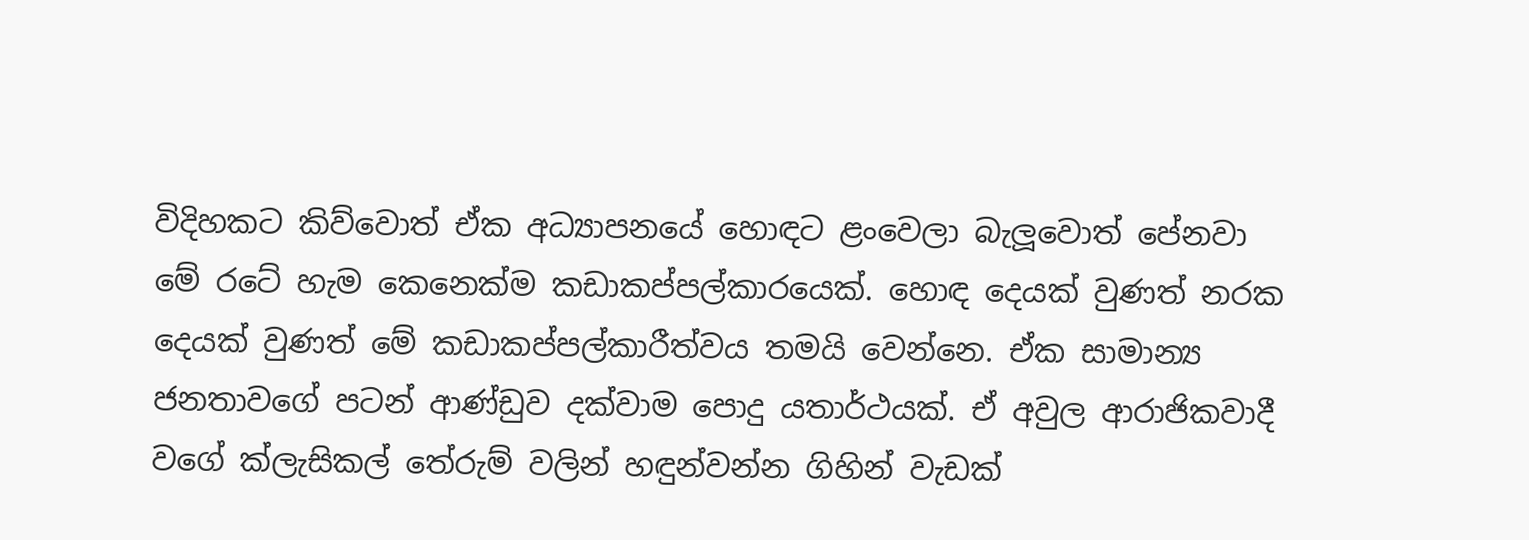විදිහකට කිව්වොත් ඒක අධ්‍යාපනයේ හොඳට ළංවෙලා බැලූවොත් පේනවා මේ රටේ හැම කෙනෙක්ම කඩාකප්පල්කාරයෙක්. හොඳ දෙයක් වුණත් නරක දෙයක් වුණත් මේ කඩාකප්පල්කාරීත්වය තමයි වෙන්නෙ. ඒක සාමාන්‍ය ජනතාවගේ පටන් ආණ්ඩුව දක්වාම පොදු යතාර්ථයක්. ඒ අවුල ආරාජිකවාදී වගේ ක්ලැසිකල් තේරුම් වලින් හඳුන්වන්න ගිහින් වැඩක්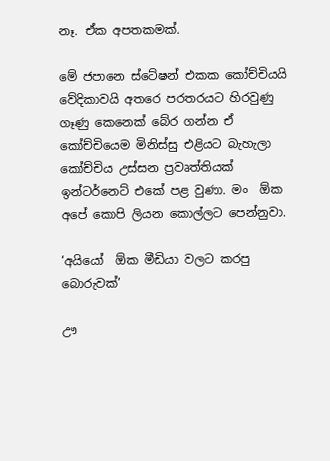නෑ. ඒක අපතකමක්.

මේ ජපානෙ ස්ටේෂන් එකක කෝච්චියයි වේදිකාවයි අතරෙ පරතරයට හිරවුණු ගෑණු කෙනෙක් බේර ගන්න ඒ කෝච්චියෙම මිනිස්සු එළියට බැහැලා කෝච්චිය උස්සන ප්‍රවෘත්තියක් ඉන්ටර්නෙට් එකේ පළ වුණා. මං  ඕක අපේ කොපි ලියන කොල්ලට පෙන්නුවා.

‘අයියෝ  ඕක මීඩියා වලට කරපු බොරුවක්’

ඌ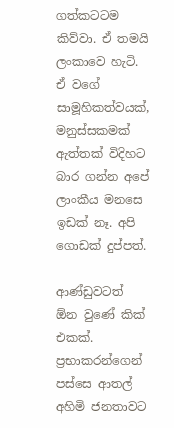ගත්කටටම කිව්වා. ඒ තමයි ලංකාවෙ හැටි. ඒ වගේ සාමූහිකත්වයක්, මනුස්සකමක් ඇත්තක් විදිහට බාර ගන්න අපේ ලාංකීය මනසෙ ඉඩක් නෑ. අපි ගොඩක් දුප්පත්.

ආණ්ඩුවටත්  ඕන වුණේ කික් එකක්. ප්‍රභාකරන්ගෙන් පස්සෙ ආතල් අහිමි ජනතාවට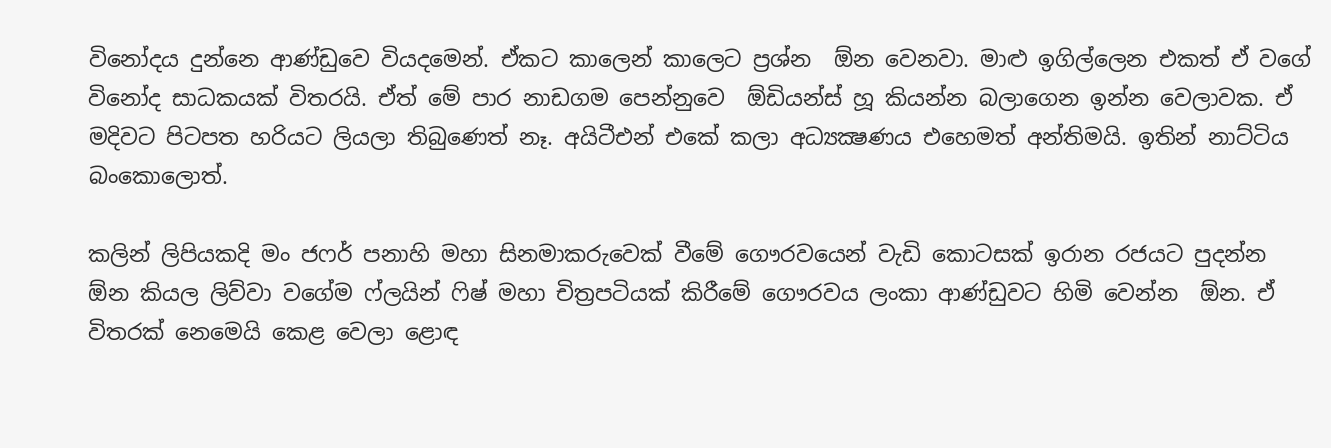විනෝදය දුන්නෙ ආණ්ඩුවෙ වියදමෙන්. ඒකට කාලෙන් කාලෙට ප්‍රශ්න  ඕන වෙනවා. මාළු ඉගිල්ලෙන එකත් ඒ වගේ විනෝද සාධකයක් විතරයි. ඒත් මේ පාර නාඩගම පෙන්නුවෙ  ඕඩියන්ස් හූ කියන්න බලාගෙන ඉන්න වෙලාවක. ඒ මදිවට පිටපත හරියට ලියලා තිබුණෙත් නෑ. අයිටීඑන් එකේ කලා අධ්‍යක්‍ෂණය එහෙමත් අන්තිමයි. ඉතින් නාට්ටිය බංකොලොත්.

කලින් ලිපියකදි මං ජෆර් පනාහි මහා සිනමාකරුවෙක් වීමේ ගෞරවයෙන් වැඩි කොටසක් ඉරාන රජයට පුදන්න  ඕන කියල ලිව්වා වගේම ෆ්ලයින් ෆිෂ් මහා චිත්‍රපටියක් කිරීමේ ගෞරවය ලංකා ආණ්ඩුවට හිමි වෙන්න  ඕන. ඒ විතරක් නෙමෙයි කෙළ වෙලා ළොඳ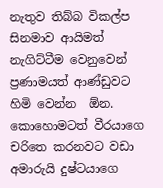නැතුව තිබ්බ විකල්ප සිනමාව ආයිමත් නැගිට්ටීම වෙනුවෙන් ප්‍රණාමයත් ආණ්ඩුවට හිමි වෙන්න  ඕන. කොහොමටත් වීරයාගෙ චරිතෙ කරනවට වඩා අමාරුයි දුෂ්ටයාගෙ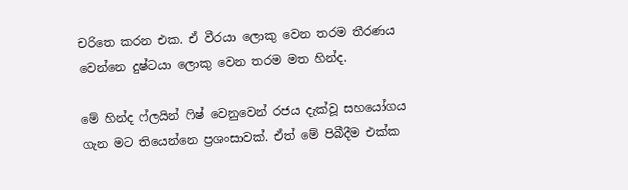චරිතෙ කරන එක. ඒ වීරයා ලොකු වෙන තරම තීරණය වෙන්නෙ දුෂ්ටයා ලොකු වෙන තරම මත හින්ද.

මේ හින්ද ෆ්ලයින් ෆිෂ් වෙනුවෙන් රජය දැක්වූ සහයෝගය ගැන මට තියෙන්නෙ ප්‍රශංසාවක්. ඒත් මේ පිබීදීම එක්ක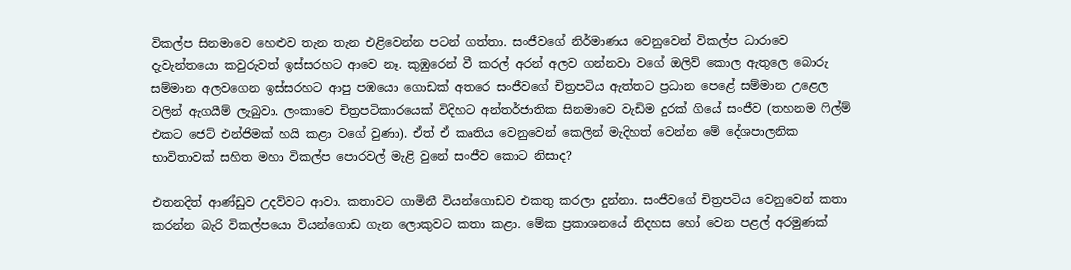විකල්ප සිනමාවෙ හෙළුව තැන තැන එළිවෙන්න පටන් ගත්තා. සංජීවගේ නිර්මාණය වෙනුවෙන් විකල්ප ධාරාවෙ දැවැන්තයො කවුරුවත් ඉස්සරහට ආවෙ නෑ. කුඹුරෙන් වී කරල් අරන් අලව ගන්නවා වගේ ඔලිව් කොල ඇතුලෙ බොරු සම්මාන අලවගෙන ඉස්සරහට ආපු පඹයො ගොඩක් අතරෙ සංජීවගේ චිත්‍රපටිය ඇත්තට ප්‍රධාන පෙළේ සම්මාන උළෙල වලින් ඇගයීම් ලැබුවා. ලංකාවෙ චිත්‍රපටිකාරයෙක් විදිහට අන්තර්ජාතික සිනමාවෙ වැඩිම දුරක් ගියේ සංජීව (තහනම ෆිල්ම් එකට ජෙට් එන්ජිමක් හයි කළා වගේ වුණා). ඒත් ඒ කෘතිය වෙනුවෙන් කෙලින් මැදිහත් වෙන්න මේ දේශපාලනික භාවිතාවක් සහිත මහා විකල්ප පොරවල් මැළි වුනේ සංජීව කොට නිසාද?

එතනදිත් ආණ්ඩුව උදව්වට ආවා. කතාවට ගාමිනී වියන්ගොඩව එකතු කරලා දුන්නා. සංජීවගේ චිත්‍රපටිය වෙනුවෙන් කතා කරන්න බැරි විකල්පයො වියන්ගොඩ ගැන ලොකුවට කතා කළා. මේක ප්‍රකාශනයේ නිදහස හෝ වෙන පළල් අරමුණක්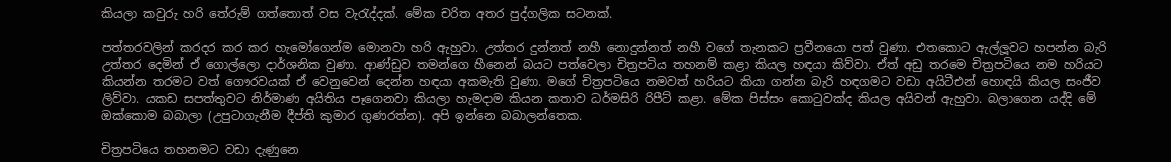කියලා කවුරු හරි තේරුම් ගත්තොත් වස වැරැද්දක්. මේක චරිත අතර පුද්ගලික සටනක්.

පත්තරවලින් කරදර කර කර හැමෝගෙන්ම මොනවා හරි ඇහුවා. උත්තර දුන්නත් නහී නොදුන්නත් නහී වගේ තැනකට ප්‍රවීනයො පත් වුණා. එතකොට ඇල්ලූවට හපන්න බැරි උත්තර දෙමින් ඒ ගොල්ලො දාර්ශනික වුණා. ආණ්ඩුව තමන්ගෙ හීනෙන් බයට පත්වෙලා චිත්‍රපටිය තහනම් කළා කියල හඳයා කිව්වා. ඒත් අඩු තරමෙ චිත්‍රපටියෙ නම හරියට කියන්න තරමට වත් ගෞරවයක් ඒ වෙනුවෙන් දෙන්න හඳයා අකමැති වුණා. මගේ චිත්‍රපටියෙ නමවත් හරියට කියා ගන්න බැරි හඳගමට වඩා අයිටීඑන් හොඳයි කියල සංජීව ලිව්වා. යකඩ සපත්තුවට නිර්මාණ අයිතිය පෑගෙනවා කියලා හැමදාම කියන කතාව ධර්මසිරි රිපීට් කළා. මේක පිස්සං කොටුවක්ද කියල අයිවන් ඇහුවා. බලාගෙන යද්දි මේ ඔක්කොම බබාලා (උපුටාගැනීම දීප්ති කුමාර ගුණරත්න). අපි ඉන්නෙ බබාලන්තෙක.

චිත්‍රපටියෙ තහනමට වඩා දැණුනෙ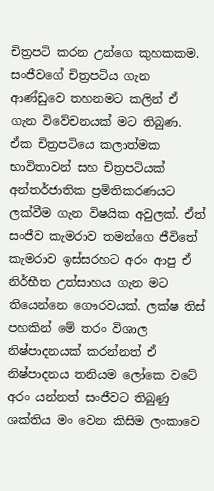චිත්‍රපටි කරන උන්ගෙ කුහකකම. සංජීවගේ චිත්‍රපටිය ගැන ආණ්ඩුවෙ තහනමට කලින් ඒ ගැන විවේචනයක් මට තිබුණ. ඒක චිත්‍රපටියෙ කලාත්මක භාවිතාවන් සහ චිත්‍රපටියක් අන්තර්ජාතික ප්‍රමිතිකරණයට ලක්වීම ගැන විෂයික අවුලක්. ඒත් සංජීව කැමරාව තමන්ගෙ ජීවිතේ කැමරාව ඉස්සරහට අරං ආපු ඒ නිර්භීත උත්සාහය ගැන මට තියෙන්නෙ ගෞරවයක්. ලක්ෂ තිස් පහකින් මේ තරං විශාල නිෂ්පාදනයක් කරන්නත් ඒ නිෂ්පාදනය තනියම ලෝකෙ වටේ අරං යන්නත් සංජීවට තිබුණු ශක්තිය මං වෙන කිසිම ලංකාවෙ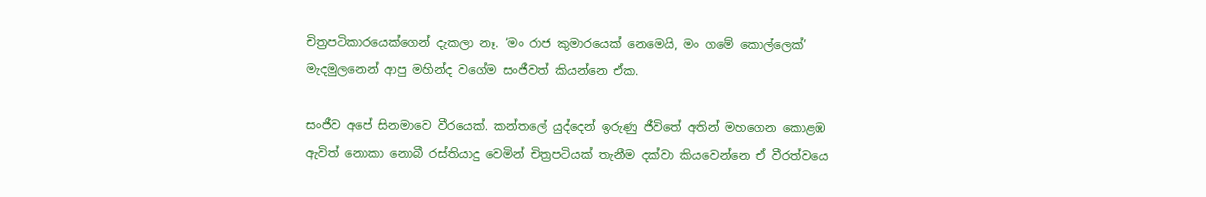චිත්‍රපටිකාරයෙක්ගෙන් දැකලා නෑ. ‘මං රාජ කුමාරයෙක් නෙමෙයි, මං ගමේ කොල්ලෙක්’ මැදමුලනෙන් ආපු මහින්ද වගේම සංජීවත් කියන්නෙ ඒක.

සංජීව අපේ සිනමාවෙ වීරයෙක්. කන්තලේ යුද්දෙන් ඉරුණු ජීවිතේ අතින් මහගෙන කොළඹ ඇවිත් නොකා නොබී රස්තියාදු වෙමින් චිත්‍රපටියක් තැනීම දක්වා කියවෙන්නෙ ඒ වීරත්වයෙ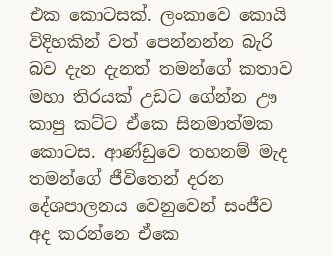එක කොටසක්. ලංකාවෙ කොයි විදිහකින් වත් පෙන්නන්න බැරි බව දැන දැනත් තමන්ගේ කතාව මහා තිරයක් උඩට ගේන්න ඌ කාපු කට්ට ඒකෙ සිනමාත්මක කොටස. ආණ්ඩුවෙ තහනම් මැද තමන්ගේ ජීවිතෙන් දරන දේශපාලනය වෙනුවෙන් සංජීව අද කරන්නෙ ඒකෙ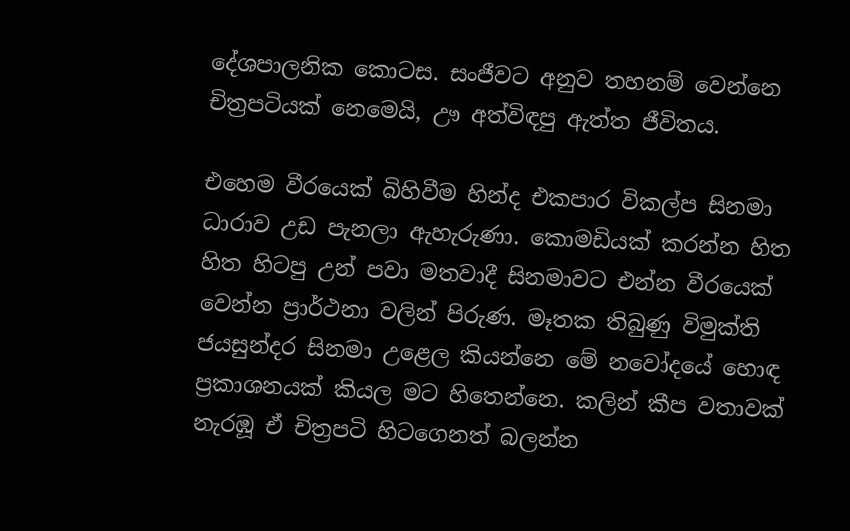දේශපාලනික කොටස. සංජීවට අනුව තහනම් වෙන්නෙ චිත්‍රපටියක් නෙමෙයි, ඌ අත්විඳපු ඇත්ත ජීවිතය.

එහෙම වීරයෙක් බිහිවීම හින්ද එකපාර විකල්ප සිනමා ධාරාව උඩ පැනලා ඇහැරුණා. කොමඩියක් කරන්න හිත හිත හිටපු උන් පවා මතවාදී සිනමාවට එන්න වීරයෙක් වෙන්න ප්‍රාර්ථනා වලින් පිරුණ. මෑතක තිබුණු විමුක්ති ජයසුන්දර සිනමා උළෙල කියන්නෙ මේ නවෝදයේ හොඳ ප්‍රකාශනයක් කියල මට හිතෙන්නෙ. කලින් කීප වතාවක් නැරඹූ ඒ චිත්‍රපටි හිටගෙනත් බලන්න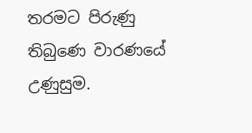තරමට පිරුණු තිබුණෙ වාරණයේ උණුසුම.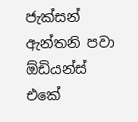ජැක්සන් ඇන්තනි පවා  ඕඩියන්ස් එකේ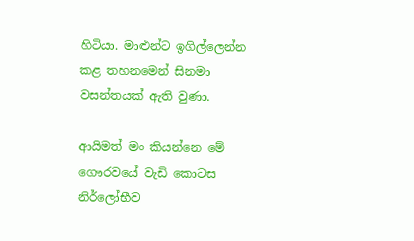හිටියා. මාළුන්ට ඉගිල්ලෙන්න කළ තහනමෙන් සිනමා වසන්තයක් ඇති වුණා.

ආයිමත් මං කියන්නෙ මේ ගෞරවයේ වැඩි කොටස නිර්ලෝභීව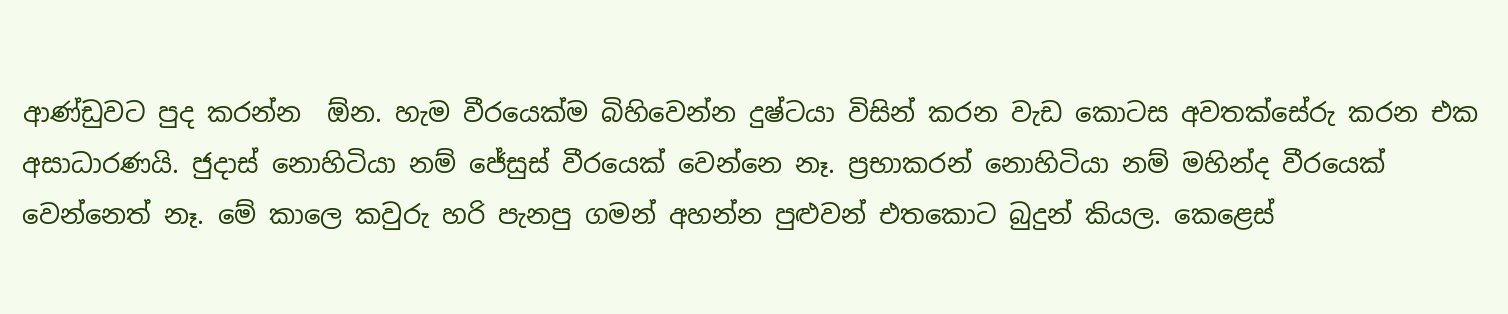ආණ්ඩුවට පුද කරන්න  ඕන. හැම වීරයෙක්ම බිහිවෙන්න දුෂ්ටයා විසින් කරන වැඩ කොටස අවතක්සේරු කරන එක අසාධාරණයි. ජුදාස් නොහිටියා නම් ජේසුස් වීරයෙක් වෙන්නෙ නෑ. ප්‍රභාකරන් නොහිටියා නම් මහින්ද වීරයෙක් වෙන්නෙත් නෑ. මේ කාලෙ කවුරු හරි පැනපු ගමන් අහන්න පුළුවන් එතකොට බුදුන් කියල. කෙළෙස්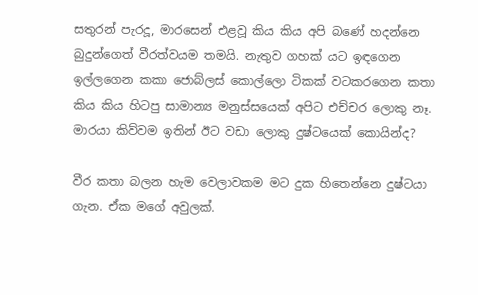සතුරන් පැරදූ, මාරසෙන් එළවූ කිය කිය අපි බණේ හදන්නෙ බුදුන්ගෙත් වීරත්වයම තමයි. නැතුව ගහක් යට ඉඳගෙන ඉල්ලගෙන කකා ජොබ්ලස් කොල්ලො ටිකක් වටකරගෙන කතා කිය කිය හිටපු සාමාන්‍ය මනුස්සයෙක් අපිට එච්චර ලොකු නෑ. මාරයා කිව්වම ඉතින් ඊට වඩා ලොකු දුෂ්ටයෙක් කොයින්ද?

වීර කතා බලන හැම වෙලාවකම මට දුක හිතෙන්නෙ දුෂ්ටයා ගැන. ඒක මගේ අවුලක්.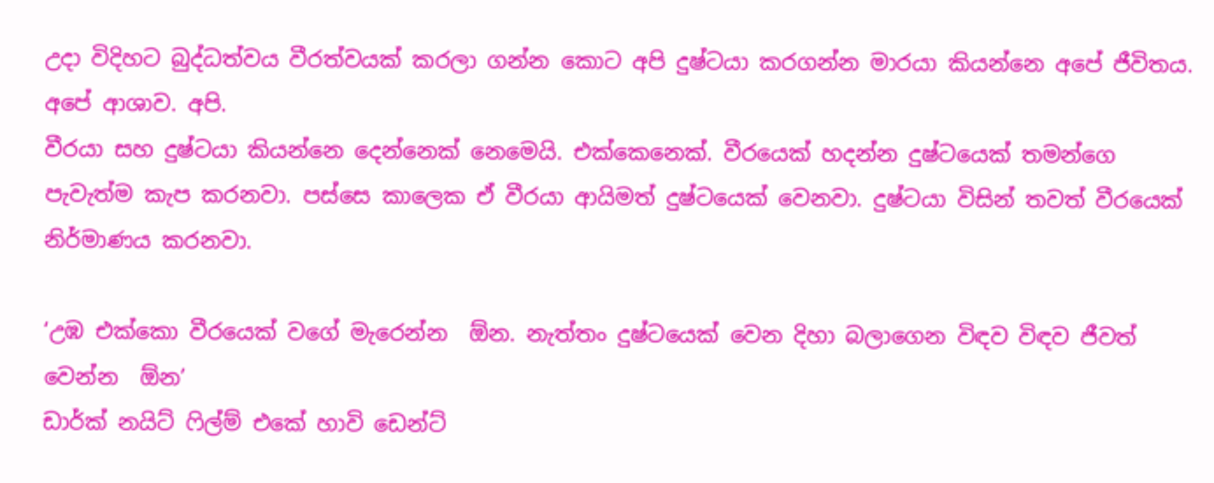උදා විදිහට බුද්ධත්වය වීරත්වයක් කරලා ගන්න කොට අපි දුෂ්ටයා කරගන්න මාරයා කියන්නෙ අපේ ජීවිතය. අපේ ආශාව. අපි.
වීරයා සහ දුෂ්ටයා කියන්නෙ දෙන්නෙක් නෙමෙයි. එක්කෙනෙක්. වීරයෙක් හදන්න දුෂ්ටයෙක් තමන්ගෙ පැවැත්ම කැප කරනවා. පස්සෙ කාලෙක ඒ වීරයා ආයිමත් දුෂ්ටයෙක් වෙනවා. දුෂ්ටයා විසින් තවත් වීරයෙක් නිර්මාණය කරනවා.

‘උඹ එක්කො වීරයෙක් වගේ මැරෙන්න  ඕන. නැත්තං දුෂ්ටයෙක් වෙන දිහා බලාගෙන විඳව විඳව ජීවත් වෙන්න  ඕන’
ඩාර්ක් නයිට් ෆිල්ම් එකේ හාවි ඩෙන්ට්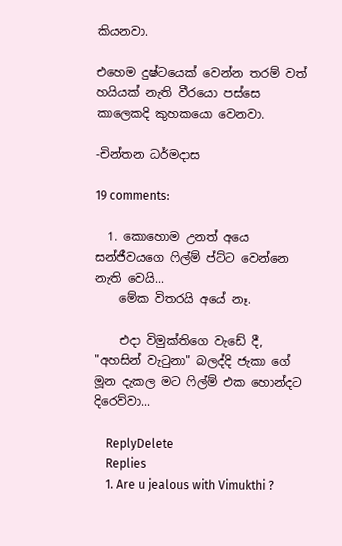කියනවා.

එහෙම දුෂ්ටයෙක් වෙන්න තරම් වත් හයියක් නැති වීරයො පස්සෙ කාලෙකදි කුහකයො වෙනවා.

-චින්තන ධර්මදාස

19 comments:

  1. කොහොම උනත් අයෙ සන්ජීවයගෙ ෆිල්ම් ප්ට්ට වෙන්නෙ නැති වෙයි...
    මේක විතරයි අයේ නෑ.

    එදා විමුක්තිගෙ වැඩේ දී, "අහසින් වැටුනා" බලද්දි ජැකා ගේ මූන දැකල මට ෆිල්ම් එක හොන්දට දිරෙව්වා...

    ReplyDelete
    Replies
    1. Are u jealous with Vimukthi ?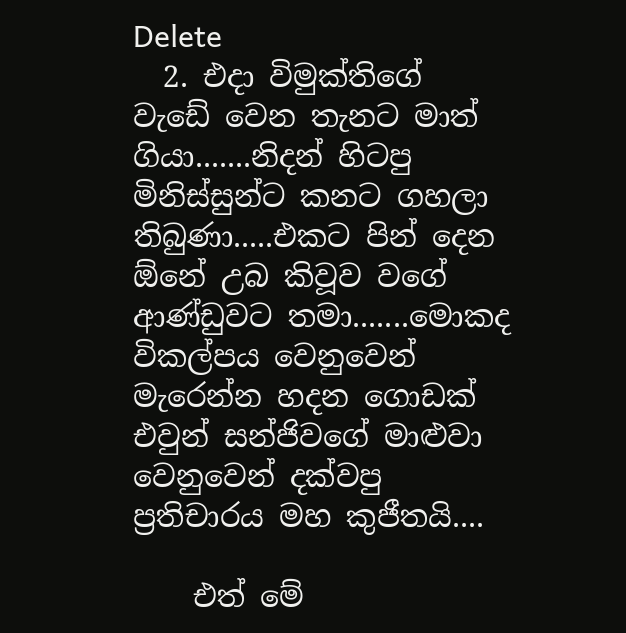Delete
  2. එදා විමුක්තිගේ වැඩේ වෙන තැනට මාත් ගියා.......නිදන් හිටපු මිනිස්සුන්ට කනට ගහලා තිබුණා.....එකට පින් දෙන ඕනේ උබ කිවූව වගේ ආණ්ඩුවට තමා.......මොකද විකල්පය වෙනුවෙන් මැරෙන්න හදන ගොඩක් එවුන් සන්ජිවගේ මාළුවා වෙනුවෙන් දක්වපු ප්‍රතිචාරය මහ කුජීතයි....

    එත් මේ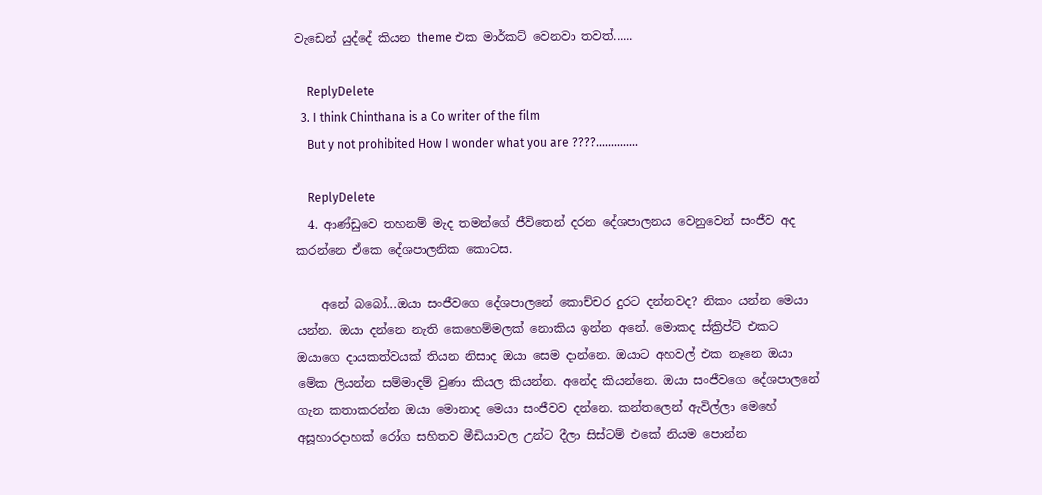වැඩෙන් යුද්දේ කියන theme එක මාර්කට් වෙනවා තවත්......

    ReplyDelete
  3. I think Chinthana is a Co writer of the film
    But y not prohibited How I wonder what you are ????..............

    ReplyDelete
  4. ආණ්ඩුවෙ තහනම් මැද තමන්ගේ ජීවිතෙන් දරන දේශපාලනය වෙනුවෙන් සංජීව අද කරන්නෙ ඒකෙ දේශපාලනික කොටස.

    අනේ බබෝ...ඔයා සංජීවගෙ දේශපාලනේ කොච්චර දුරට දන්නවද? නිකං යන්න මෙයා යන්න. ඔයා දන්නෙ නැති කෙහෙම්මලක් නොකිය ඉන්න අනේ. මොකද ස්ක්‍රිප්ට් එකට ඔයාගෙ දායකත්වයක් තියන නිසාද ඔයා සෙම දාන්නෙ. ඔයාට අහවල් එක නෑනෙ ඔයා මේක ලියන්න සම්මාදම් වුණා කියල කියන්න. අනේද කියන්නෙ. ඔයා සංජීවගෙ දේශපාලනේ ගැන කතාකරන්න ඔයා මොනාද මෙයා සංජීවව දන්නෙ. කන්තලෙන් ඇවිල්ලා මෙහේ අසූහාරදාහක් රෝග සහිතව මීඩියාවල උන්ට දීලා සිස්ටම් එකේ නියම පොන්න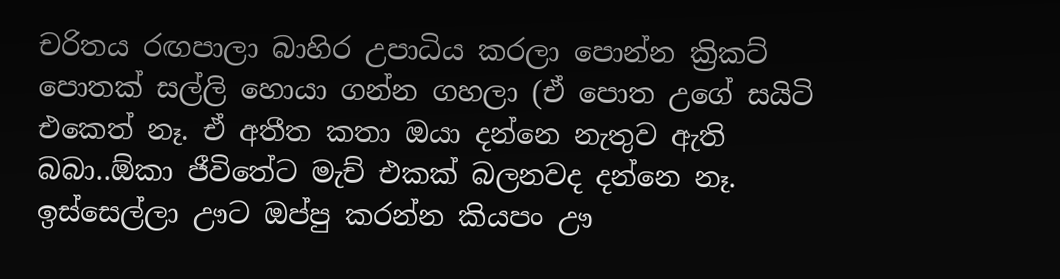චරිතය රඟපාලා බාහිර උපාධිය කරලා පොන්න ක්‍රිකට් පොතක් සල්ලි හොයා ගන්න ගහලා (ඒ පොත උගේ සයිටි එකෙත් නෑ. ඒ අතීත කතා ඔයා දන්නෙ නැතුව ඇති බබා..ඕකා ජීවිතේට මැච් එකක් බලනවද දන්නෙ නෑ. ඉස්සෙල්ලා ඌට ඔප්පු කරන්න කියපං ඌ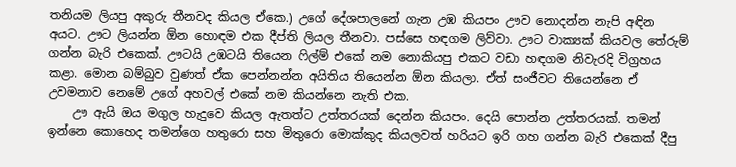තනියම ලියපු අකුරු තීනවද කියල ඒකෙ.) උගේ දේශපාලනේ ගැන උඹ කියපං ඌව නොදන්න නැපි අඳින අයට. ඌට ලියන්න ඕන හොඳම එක දීප්ති ලියල තීනවා. පස්සෙ හඳගම ලිව්වා. ඌට වාක්‍යක් කියවල තේරුම් ගන්න බැරි එකෙක්. ඌටයි උඹටයි තියෙන ෆිල්ම් එකේ නම නොකියපු එකට වඩා හඳගම නිවැරදි විග්‍රහය කළා. මොන බම්බුව වුණත් ඒක පෙන්නන්න අයිතිය තියෙන්න ඕන කියලා. ඒත් සංජීවට තියෙන්නෙ ඒ උවමනාව නෙමේ උගේ අහවල් එකේ නම කියන්නෙ නැති එක.
    ඌ ඇයි ඔය මගුල හැදුවෙ කියල ඇතත්ට උත්තරයක් දෙන්න කියපං. දෙයි පොන්න උත්තරයක්. තමන් ඉන්නෙ කොහෙද තමන්ගෙ හතුරො සහ මිතුරො මොක්කුද කියලවත් හරියට ඉරි ගහ ගන්න බැරි එකෙක් දීපු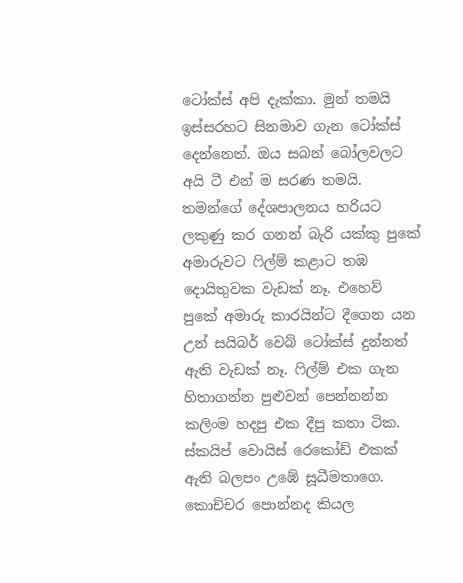ටෝක්ස් අපි දැක්කා. මුන් තමයි ඉස්සරහට සිනමාව ගැන ටෝක්ස් දෙන්නෙත්. ඔය සබන් බෝලවලට අයි ටී එන් ම සරණ තමයි. තමන්ගේ දේශපාලනය හරියට ලකුණු කර ගනන් බැරි යක්කු පුකේ අමාරුවට ෆිල්ම් කළාට තඹ දොයිතුවක වැඩක් නෑ. එහෙව් පුකේ අමාරු කාරයින්ට දීගෙන යන උන් සයිබර් වෙබ් ටෝක්ස් දුන්නත් ඇති වැඩක් නෑ. ෆිල්ම් එක ගැන හිතාගන්න පුළුවන් පෙන්නන්න කලිංම හදපු එක දීපු කතා ටික. ස්කයිප් වොයිස් රෙකෝඩ් එකක් ඇති බලපං උඹේ සූධීමතාගෙ. කොච්චර පොන්නද කියල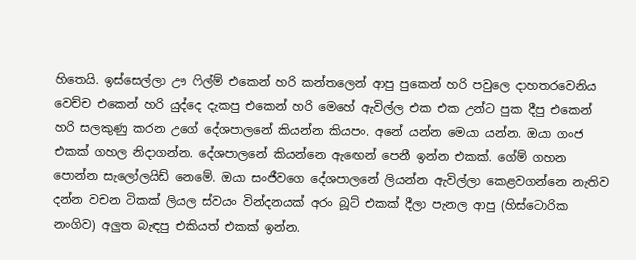හිතෙයි. ඉස්සෙල්ලා ඌ ෆිල්ම් එකෙන් හරි කන්තලෙන් ආපු පුකෙන් හරි පවුලෙ දාහතරවෙනිය වෙච්ච එකෙන් හරි යුද්දෙ දැකපු එකෙන් හරි මෙහේ ඇවිල්ල එක එක උන්ට පුක දීපු එකෙන් හරි සලකුණු කරන උගේ දේශපාලනේ කියන්න කියපං. අනේ යන්න මෙයා යන්න. ඔයා ගංජ එකක් ගහල නිදාගන්න. දේශපාලනේ කියන්නෙ ඇඟෙන් පෙනී ඉන්න එකක්. ගේම් ගහන පොන්න සැලෝලයිඩ් නෙමේ. ඔයා සංජීවගෙ දේශපාලනේ ලියන්න ඇවිල්ලා කෙළවගන්නෙ නැතිව දන්න වචන ටිකක් ලියල ස්වයං වින්දනයක් අරං බූට් එකක් දීලා පැනල ආපු (හිස්ටොරික නංගිව) අලුත බැඳපු එකියත් එකක් ඉන්න.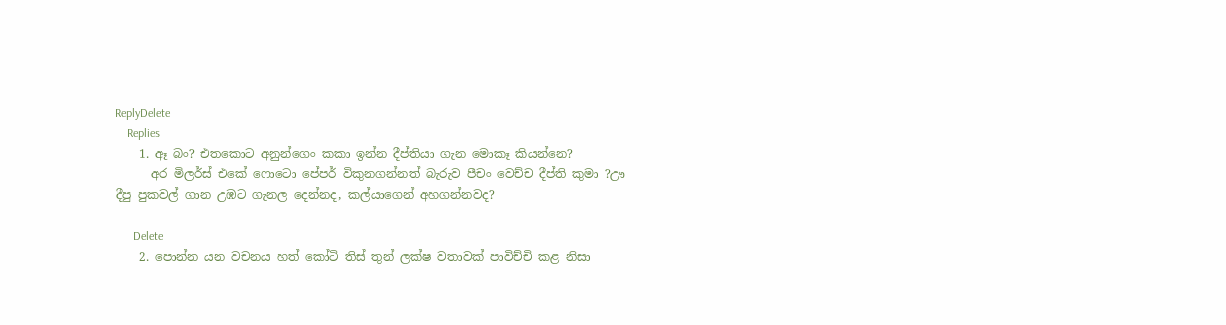ReplyDelete
    Replies
    1. ඈ බං? එතකොට අනුන්ගෙං කකා ඉන්න දීප්තියා ගැන මොකෑ කියන්නෙ?
      අර මිලර්ස් එකේ ෆොටො පේපර් විකුනගන්නත් බැරුව පීචං වෙච්ච දීප්ති කුමා ?ඌ දීපු පුකවල් ගාන උඹට ගැනල දෙන්නද, කල්යාගෙන් අහගන්නවද?

      Delete
    2. පොන්න යන වචනය හත් කෝටි තිස් තුන් ලක්ෂ වතාවක් පාවිච්චි කළ නිසා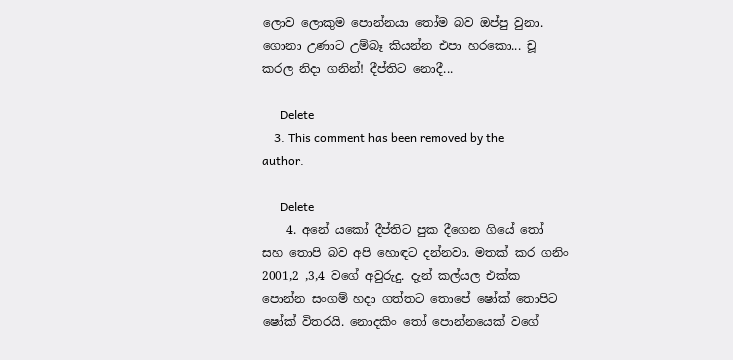ලොව ලොකුම පොන්නයා තෝම බව ඔප්පු වුනා. ගොනා උණාට උම්බෑ කියන්න එපා හරකො... චූ කරල නිදා ගනින්! දීප්තිට නොදී...

      Delete
    3. This comment has been removed by the author.

      Delete
    4. අනේ යකෝ දීප්තිට පුක දීගෙන ගියේ තෝ සහ තොපි බව අපි හොඳට දන්නවා. මතක් කර ගනිං 2001,2 ,3,4 වගේ අවුරුදු. දැන් කල්යල එක්ක පොන්න සංගම් හදා ගත්තට තොපේ ෂෝක් තොපිට ෂෝක් විතරයි. නොදකිං තෝ පොන්නයෙක් වගේ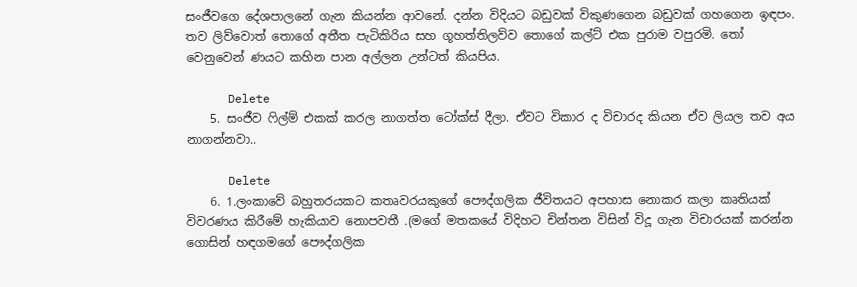සංජීවගෙ දේශපාලනේ ගැන කියන්න ආවනේ. දන්න විදියට බඩුවක් විකුණගෙන බඩුවක් ගහගෙන ඉඳපං. තව ලිව්වොත් තොගේ අතීත පැටිකිරිය සහ ගූහත්තිලව්ව තොගේ කල්ට් එක පුරාම වපුරමි. තෝ වෙනුවෙන් ණයට කහින පාන අල්ලන උන්ටත් කියපිය.

      Delete
    5. සංජීව ෆිල්ම් එකක් කරල නාගත්ත ටෝක්ස් දීලා. ඒවට විකාර ද විචාරද කියන ඒව ලියල තව අය නාගන්නවා..

      Delete
    6. 1.ලංකාවේ බහුතරයකට කතෘවරයකුගේ පෞද්ගලික ජීවිතයට අපහාස නොකර කලා කෘතියක් විවරණය කිරීමේ හැකියාව නොපවතී .(මගේ මතකයේ විදිහට චින්තන විසින් විදූ ගැන විචාරයක් කරන්න ගොසින් හඳගමගේ පෞද්ගලික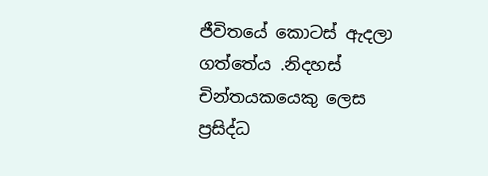ජීවිතයේ කොටස් ඇදලා ගත්තේය .නිදහස් චින්තයකයෙකු ලෙස ප්‍රසිද්ධ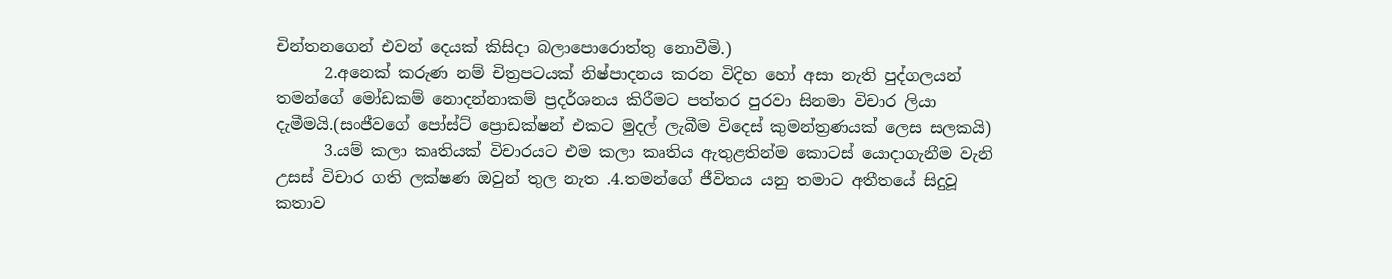චින්තනගෙන් එවන් දෙයක් කිසිදා බලාපොරොත්තු නොවීමි.)
      2.අනෙක් කරුණ නම් චිත්‍රපටයක් නිෂ්පාදනය කරන විදිහ හෝ අසා නැති පුද්ගලයන් තමන්ගේ මෝඩකම් නොදන්නාකම් ප්‍රදර්ශනය කිරීමට පත්තර පුරවා සිනමා විචාර ලියා දැමීමයි.(සංජීවගේ පෝස්ට් ප්‍රොඩක්ෂන් එකට මුදල් ලැබීම විදෙස් කුමන්ත්‍රණයක් ලෙස සලකයි)
      3.යම් කලා කෘතියක් විචාරයට එම කලා කෘතිය ඇතුළතින්ම කොටස් යොදාගැනීම වැනි උසස් විචාර ගති ලක්ෂණ ඔවුන් තුල නැත .4.තමන්ගේ ජීවිතය යනු තමාට අතීතයේ සිදුවූ කතාව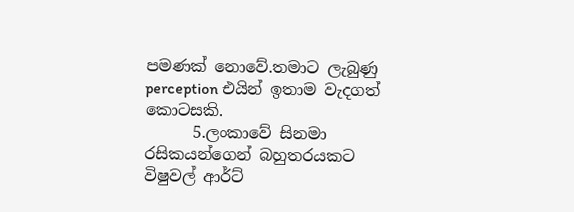පමණක් නොවේ.තමාට ලැබුණු perception එයින් ඉතාම වැදගත් කොටසකි.
      5.ලංකාවේ සිනමා රසිකයන්ගෙන් බහුතරයකට විෂුවල් ආර්ට්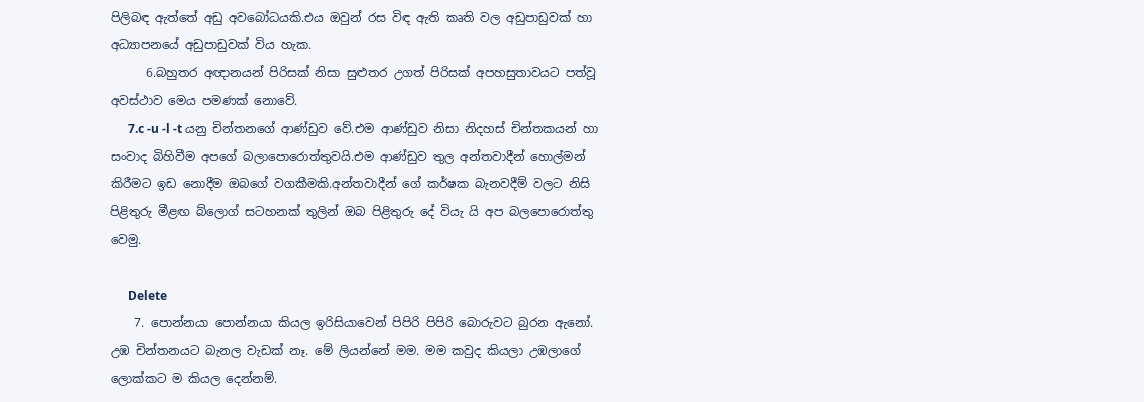පිලිබඳ ඇත්තේ අඩු අවබෝධයකි.එය ඔවුන් රස විඳ ඇති කෘති වල අඩුපාඩුවක් හා අධ්‍යාපනයේ අඩුපාඩුවක් විය හැක.
      6.බහුතර අඥානයන් පිරිසක් නිසා සුළුතර උගත් පිරිසක් අපහසුතාවයට පත්වූ අවස්ථාව මෙය පමණක් නොවේ.
      7.c -u -l -t යනු චින්තනගේ ආණ්ඩුව වේ.එම ආණ්ඩුව නිසා නිදහස් චින්තකයන් හා සංවාද බිහිවීම අපගේ බලාපොරොත්තුවයි.එම ආණ්ඩුව තුල අන්තවාදීන් හොල්මන් කිරීමට ඉඩ නොදීම ඔබගේ වගකීමකි.අන්තවාදීන් ගේ කර්ෂක බැනවදීම් වලට නිසි පිළිතුරු මීළඟ බ්ලොග් සටහනක් තුලින් ඔබ පිළිතුරු දේ වියැ යි අප බලපොරොත්තු වෙමු.

      Delete
    7. පොන්නයා පොන්නයා කියල ඉරිසියාවෙන් පිපිරි පිපිරි බොරුවට බුරන ඇනෝ. උඹ චින්තනයට බැනල වැඩක් නෑ. මේ ලියන්නේ මම. මම කවුද කියලා උඹලාගේ ලොක්කට ම කියල දෙන්නම්.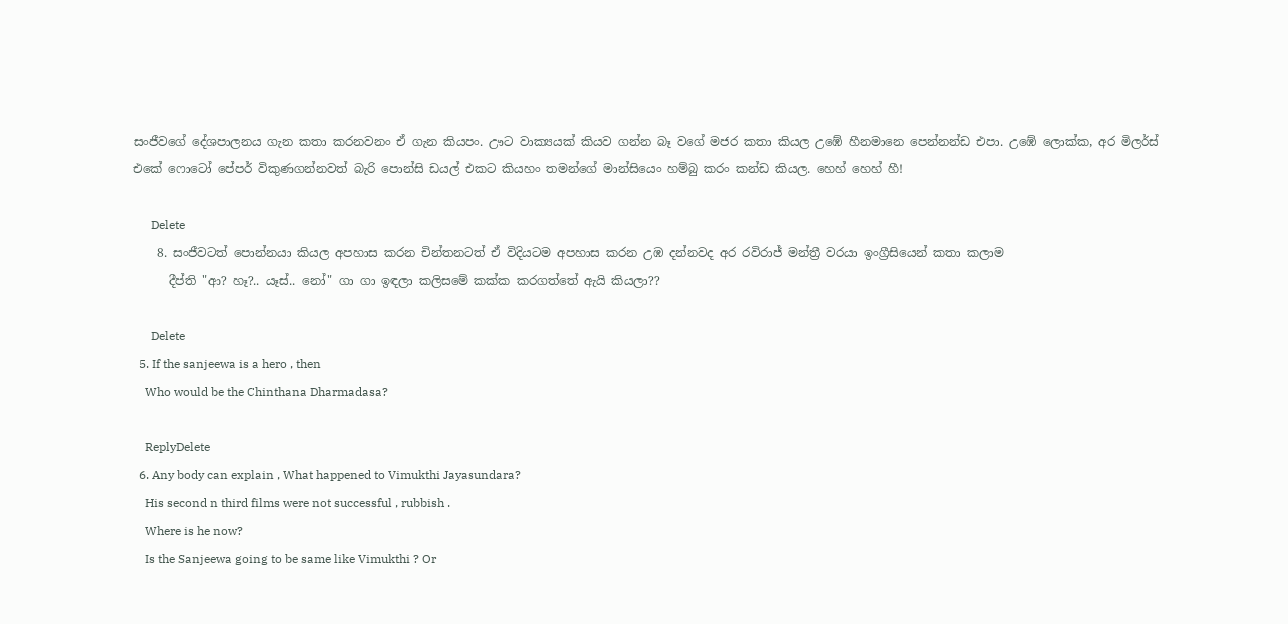සංජීවගේ දේශපාලනය ගැන කතා කරනවනං ඒ ගැන කියපං. ඌට වාක්‍යයක් කියව ගන්න බෑ වගේ මජර කතා කියල උඹේ හීනමානෙ පෙන්නන්ඩ එපා. උඹේ ලොක්ක, අර මිලර්ස් එකේ ෆොටෝ පේපර් විකුණගන්නවත් බැරි පොන්සි ඩයල් එකට කියහං තමන්ගේ මාන්සියෙං හම්බු කරං කන්ඩ කියල. හෙහ් හෙහ් හී!

      Delete
    8. සංජීවටත් පොන්නයා කියල අපහාස කරන චින්තනටත් ඒ විදියටම අපහාස කරන උඹ දන්නවද අර රවිරාජ් මන්ත්‍රී වරයා ඉංග්‍රීසියෙන් කතා කලාම
      දීප්ති "ආ? හෑ?.. යෑස්.. නෝ" ගා ගා ඉඳලා කලිසමේ කක්ක කරගත්තේ ඇයි කියලා??

      Delete
  5. If the sanjeewa is a hero , then
    Who would be the Chinthana Dharmadasa?

    ReplyDelete
  6. Any body can explain , What happened to Vimukthi Jayasundara?
    His second n third films were not successful , rubbish .
    Where is he now?
    Is the Sanjeewa going to be same like Vimukthi ? Or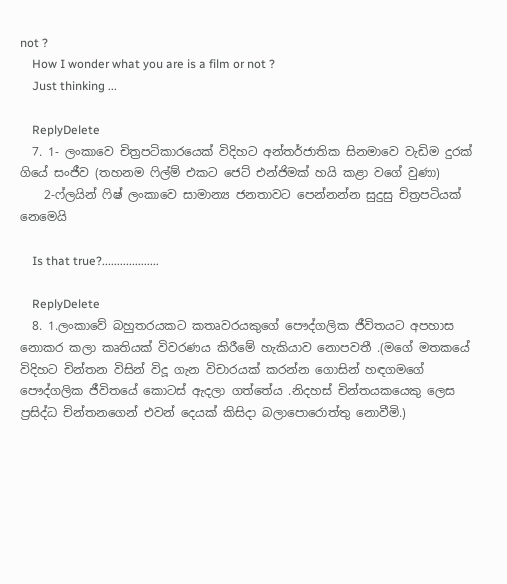not ?
    How I wonder what you are is a film or not ?
    Just thinking ...

    ReplyDelete
  7. 1- ලංකාවෙ චිත්‍රපටිකාරයෙක් විදිහට අන්තර්ජාතික සිනමාවෙ වැඩිම දුරක් ගියේ සංජීව (තහනම ෆිල්ම් එකට ජෙට් එන්ජිමක් හයි කළා වගේ වුණා)
    2-ෆ්ලයින් ෆිෂ් ලංකාවෙ සාමාන්‍ය ජනතාවට පෙන්නන්න සුදුසු චිත්‍රපටියක් නෙමෙයි

    Is that true?...................

    ReplyDelete
  8. 1.ලංකාවේ බහුතරයකට කතෘවරයකුගේ පෞද්ගලික ජීවිතයට අපහාස නොකර කලා කෘතියක් විවරණය කිරීමේ හැකියාව නොපවතී .(මගේ මතකයේ විදිහට චින්තන විසින් විදූ ගැන විචාරයක් කරන්න ගොසින් හඳගමගේ පෞද්ගලික ජීවිතයේ කොටස් ඇදලා ගත්තේය .නිදහස් චින්තයකයෙකු ලෙස ප්‍රසිද්ධ චින්තනගෙන් එවන් දෙයක් කිසිදා බලාපොරොත්තු නොවීමි.)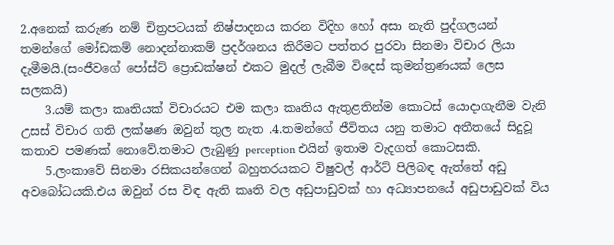2.අනෙක් කරුණ නම් චිත්‍රපටයක් නිෂ්පාදනය කරන විදිහ හෝ අසා නැති පුද්ගලයන් තමන්ගේ මෝඩකම් නොදන්නාකම් ප්‍රදර්ශනය කිරීමට පත්තර පුරවා සිනමා විචාර ලියා දැමීමයි.(සංජීවගේ පෝස්ට් ප්‍රොඩක්ෂන් එකට මුදල් ලැබීම විදෙස් කුමන්ත්‍රණයක් ලෙස සලකයි)
    3.යම් කලා කෘතියක් විචාරයට එම කලා කෘතිය ඇතුළතින්ම කොටස් යොදාගැනීම වැනි උසස් විචාර ගති ලක්ෂණ ඔවුන් තුල නැත .4.තමන්ගේ ජීවිතය යනු තමාට අතීතයේ සිදුවූ කතාව පමණක් නොවේ.තමාට ලැබුණු perception එයින් ඉතාම වැදගත් කොටසකි.
    5.ලංකාවේ සිනමා රසිකයන්ගෙන් බහුතරයකට විෂුවල් ආර්ට් පිලිබඳ ඇත්තේ අඩු අවබෝධයකි.එය ඔවුන් රස විඳ ඇති කෘති වල අඩුපාඩුවක් හා අධ්‍යාපනයේ අඩුපාඩුවක් විය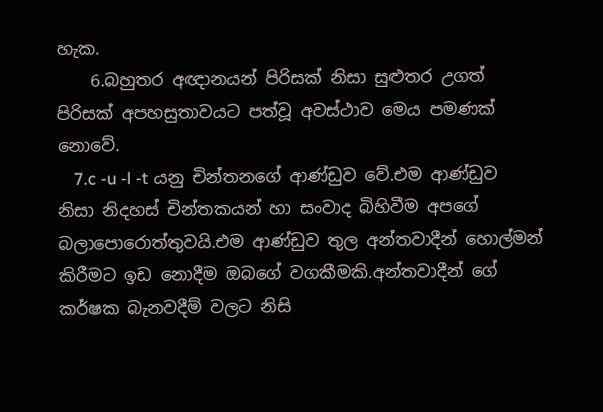හැක.
    6.බහුතර අඥානයන් පිරිසක් නිසා සුළුතර උගත් පිරිසක් අපහසුතාවයට පත්වූ අවස්ථාව මෙය පමණක් නොවේ.
    7.c -u -l -t යනු චින්තනගේ ආණ්ඩුව වේ.එම ආණ්ඩුව නිසා නිදහස් චින්තකයන් හා සංවාද බිහිවීම අපගේ බලාපොරොත්තුවයි.එම ආණ්ඩුව තුල අන්තවාදීන් හොල්මන් කිරීමට ඉඩ නොදීම ඔබගේ වගකීමකි.අන්තවාදීන් ගේ කර්ෂක බැනවදීම් වලට නිසි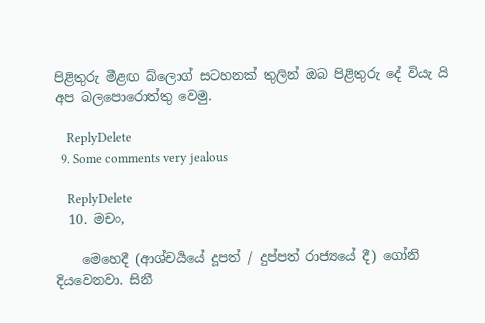පිළිතුරු මීළඟ බ්ලොග් සටහනක් තුලින් ඔබ පිළිතුරු දේ වියැ යි අප බලපොරොත්තු වෙමු.

    ReplyDelete
  9. Some comments very jealous

    ReplyDelete
  10. මචං,

    මෙහෙදී (ආශ්චර්‍යයේ දූපත් / දුප්පත් රාජ්‍යයේ දී) ගෝනි දියවෙනවා. සිනී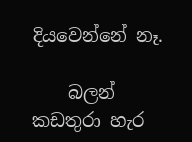දියවෙන්නේ නෑ.

    බලන් කඩතුරා හැර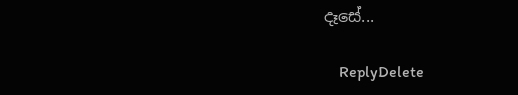දෑසේ...

    ReplyDelete